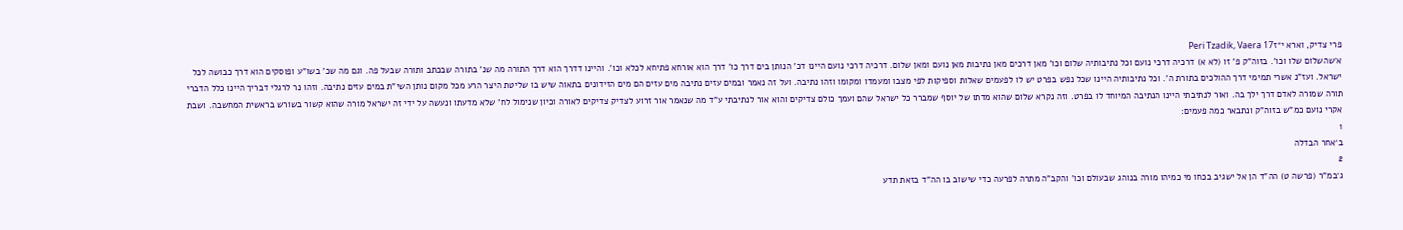פרי צדיק, וארא י״זPeri Tzadik, Vaera 17
א׳שהשלום שלו וכו'. בזוה"ק פ' זו (לא א) דרכיה דרכי נועם וכל נתיבותיה שלום וכו' מאן דרכים מאן נתיבות מאן נועם ומאן שלום. דרכיה דרכי נועם היינו דכ' הנותן בים דרך כו' דרך הוא אורחא פתיחא לכלא וכו'. והיינו דדרך הוא דרך התורה מה שנ' בתורה שבכתב ותורה שבעל פה. וגם מה שכ' בשו"ע ופוסקים הוא דרך כבושה לכל ישראל. ועז"נ אשרי תמימי דרך ההולכים בתורת ה'. וכל נתיבותיה היינו שכל נפש בפרט יש לו לפעמים שאלות וספיקות לפי מצבו ומעמדו ומקומו וזהו נתיבה. ועל זה נאמר ובמים עזים נתיבה מים עזים הם מים הזידונים בתאוה שיש בו שליטת היצר הרע מכל מקום נותן השי"ת במים עזים נתיבה. וזהו נר לרגלי דבריך היינו כלל הדברי תורה שמורה לאדם דרך ילך בה. ואור לנתיבתי היינו הנתיבה המיוחד לו בפרט. וזה נקרא שלום שהוא מדתו של יוסף שמברר כל ישראל שהם ועמך כולם צדיקים והוא אור לנתיבתי ע"ד מה שנאמר אור זרוע לצדיק צדיקים לאורה וכיון שנימול לח' שלא מדעתו ונעשה על ידי זה ישראל מורה שהוא קשור בשורש בראשית המחשבה. ושבת אקרי נועם כמ"ש בזוה"ק ונתבאר כמה פעמים:
1
ב׳אחר הבדלה
2
ג׳במ"ר (פרשה ט) הה"ד הן אל ישגיב בכחו מי כמיהו מורה בנוהג שבעולם וכו' והקב"ה מתרה לפרעה כדי שישוב בו הה"ד בזאת תדע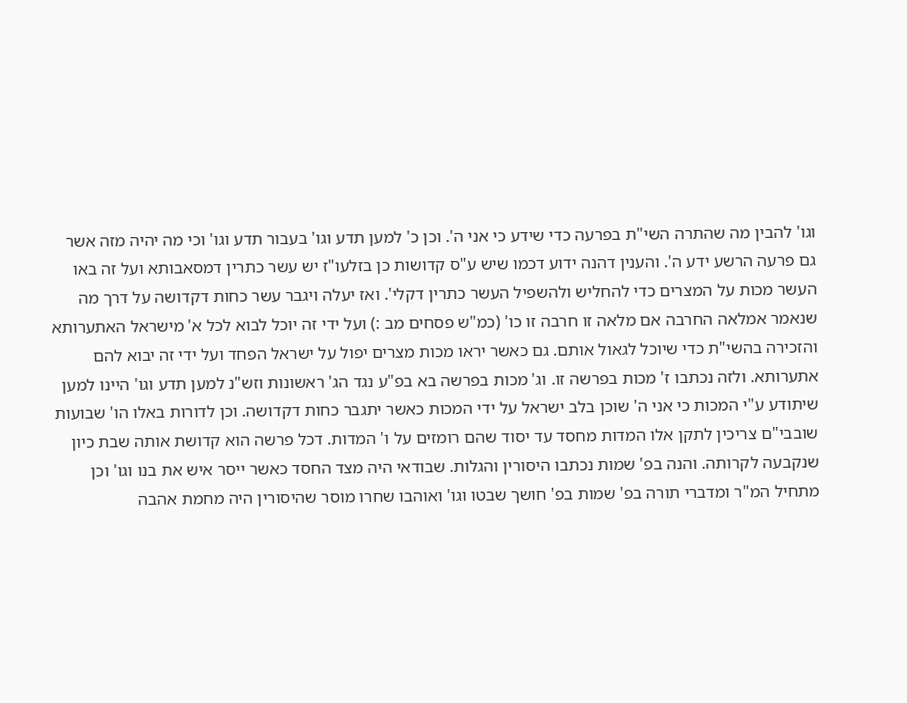וגו' להבין מה שהתרה השי"ת בפרעה כדי שידע כי אני ה'. וכן כ' למען תדע וגו' בעבור תדע וגו' וכי מה יהיה מזה אשר גם פרעה הרשע ידע ה'. והענין דהנה ידוע דכמו שיש ע"ס קדושות כן בזלעו"ז יש עשר כתרין דמסאבותא ועל זה באו העשר מכות על המצרים כדי להחליש ולהשפיל העשר כתרין דקלי'. ואז יעלה ויגבר עשר כחות דקדושה על דרך מה שנאמר אמלאה החרבה אם מלאה זו חרבה זו כו' (כמ"ש פסחים מב :) ועל ידי זה יוכל לבוא לכל א' מישראל האתערותא והזכירה בהשי"ת כדי שיוכל לגאול אותם. גם כאשר יראו מכות מצרים יפול על ישראל הפחד ועל ידי זה יבוא להם אתערותא. ולזה נכתבו ז' מכות בפרשה זו. וג' מכות בפרשה בא בפ"ע נגד הג' ראשונות וזש"נ למען תדע וגו' היינו למען שיתודע ע"י המכות כי אני ה' שוכן בלב ישראל על ידי המכות כאשר יתגבר כחות דקדושה. וכן לדורות באלו הו' שבועות שובבי"ם צריכין לתקן אלו המדות מחסד עד יסוד שהם רומזים על ו' המדות. דכל פרשה הוא קדושת אותה שבת כיון שנקבעה לקרותה. והנה בפ' שמות נכתבו היסורין והגלות. שבודאי היה מצד החסד כאשר ייסר איש את בנו וגו' וכן מתחיל המ"ר ומדברי תורה בפ' שמות בפ' חושך שבטו וגו' ואוהבו שחרו מוסר שהיסורין היה מחמת אהבה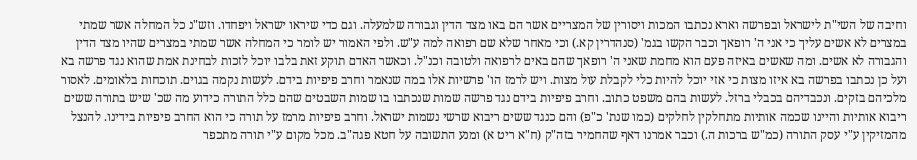וחיבה של השי"ת לישראל ובפרשה וארא נכתבו המכות ויסורין של המצריים אשר הם באו מצד הדין וגבורה שלמעלה. וגם כדי שיראו ישראל ויפחדו. וזש"נ כל המחלה אשר שמתי במצרים לא אשים עליך כי אני ה' רופאך וכבר הקשו בגמ' (סנהדרין קא.) וכי מאחר שלא שם רפואה למה ע"ש. ולפי האמור יש לומר כי המחלה אשר שמתי במצרים שהיו מצד הדין והגבורה לא אשים. ומה שאשים באיזה פעם הוא מחמת שאני ה' רופאך שהם באים לרפואה ולטובה וכנ"ל. וכאשר האדם תוקע זאת בלבו יוכל לזכות לבחינת אמת שהוא נגד פרשה בא ועל כן נכתבו בפרשה בא איזו מצות כי אזי יוכל להיות כלי לקבלת עול מצות. ויש לרמז הו' פרשיות אלו במה שנאמר וחרב פיפיות בידם. לעשות נקמה בגוים. תוכחות בלאומים. לאסור מלכיהם בזקים. ונכבדיהם בכבלי ברזל. לעשות בהם משפט כתוב. וחרב פיפיות בידם נגד פרשה שמות שנכתבו בו שמות השבטים שהם כלל התורה כידוע מה שכ' שיש בתורה ששים ריבוא אותיות והיינו שכמה אותיות מתחלקין לחלקים (כמו שנת' כ"פ) והם כנגד ששים ריבוא שרשי נשמות ישראל. וחרב פיפיות מרמז על תורה כי הוא החרב פיפיות בידינו. להנצל מהמזיקין ע"י עסק התורה (כמ"ש ברכות ה.) וכבר אמרנו דאף שהחמיר בזה"ק (ח"א ריט א) ומנע התשובה על חטא פגה"ב. מכל מקום ע"י תורה מתכפר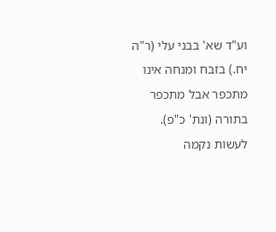וע"ד שא' בבני עלי (ר"ה יח.) בזבח ומנחה אינו מתכפר אבל מתכפר בתורה (ונת' כ"פ). לעשות נקמה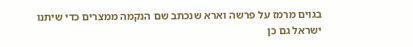בגוים מרמז על פרשה וארא שנכתב שם הנקמה ממצרים כדי שיתנו ישראל גם כן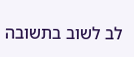לב לשוב בתשובה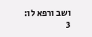ושב ורפא לו:
3